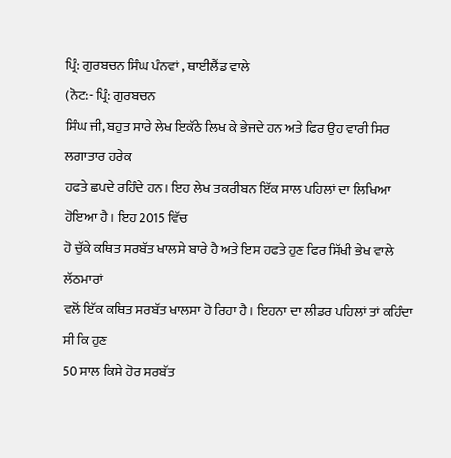ਪ੍ਰਿੰ: ਗੁਰਬਚਨ ਸਿੰਘ ਪੰਨਵਾਂ , ਥਾਈਲੈਂਡ ਵਾਲੇ
(ਨੋਟ:- ਪ੍ਰਿੰ: ਗੁਰਬਚਨ
ਸਿੰਘ ਜੀ, ਬਹੁਤ ਸਾਰੇ ਲੇਖ ਇਕੱਠੇ ਲਿਖ ਕੇ ਭੇਜਦੇ ਹਨ ਅਤੇ ਫਿਰ ਉਹ ਵਾਰੀ ਸਿਰ ਲਗਾਤਾਰ ਹਰੇਕ
ਹਫਤੇ ਛਪਦੇ ਰਹਿੰਦੇ ਹਨ। ਇਹ ਲੇਖ ਤਕਰੀਬਨ ਇੱਕ ਸਾਲ ਪਹਿਲਾਂ ਦਾ ਲਿਖਿਆ ਹੋਇਆ ਹੈ। ਇਹ 2015 ਵਿੱਚ
ਹੋ ਚੁੱਕੇ ਕਥਿਤ ਸਰਬੱਤ ਖਾਲਸੇ ਬਾਰੇ ਹੈ ਅਤੇ ਇਸ ਹਫਤੇ ਹੁਣ ਫਿਰ ਸਿੱਖੀ ਭੇਖ ਵਾਲੇ ਲੱਠਮਾਰਾਂ
ਵਲੋਂ ਇੱਕ ਕਥਿਤ ਸਰਬੱਤ ਖਾਲਸਾ ਹੋ ਰਿਹਾ ਹੈ। ਇਹਨਾ ਦਾ ਲੀਡਰ ਪਹਿਲਾਂ ਤਾਂ ਕਹਿੰਦਾ ਸੀ ਕਿ ਹੁਣ
50 ਸਾਲ ਕਿਸੇ ਹੋਰ ਸਰਬੱਤ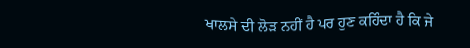ਖਾਲਸੇ ਦੀ ਲੋੜ ਨਹੀਂ ਹੈ ਪਰ ਹੁਣ ਕਹਿੰਦਾ ਹੈ ਕਿ ਜੇ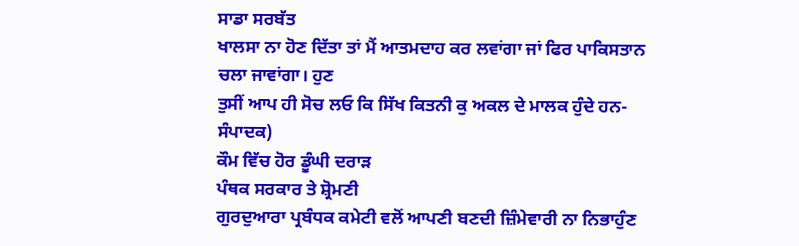ਸਾਡਾ ਸਰਬੱਤ
ਖਾਲਸਾ ਨਾ ਹੋਣ ਦਿੱਤਾ ਤਾਂ ਮੈਂ ਆਤਮਦਾਹ ਕਰ ਲਵਾਂਗਾ ਜਾਂ ਫਿਰ ਪਾਕਿਸਤਾਨ ਚਲਾ ਜਾਵਾਂਗਾ। ਹੁਣ
ਤੁਸੀਂ ਆਪ ਹੀ ਸੋਚ ਲਓ ਕਿ ਸਿੱਖ ਕਿਤਨੀ ਕੁ ਅਕਲ ਦੇ ਮਾਲਕ ਹੁੰਦੇ ਹਨ-ਸੰਪਾਦਕ)
ਕੌਮ ਵਿੱਚ ਹੋਰ ਡੂੰਘੀ ਦਰਾੜ
ਪੰਥਕ ਸਰਕਾਰ ਤੇ ਸ਼੍ਰੋਮਣੀ
ਗੁਰਦੁਆਰਾ ਪ੍ਰਬੰਧਕ ਕਮੇਟੀ ਵਲੋਂ ਆਪਣੀ ਬਣਦੀ ਜ਼ਿੰਮੇਵਾਰੀ ਨਾ ਨਿਭਾਹੁੰਣ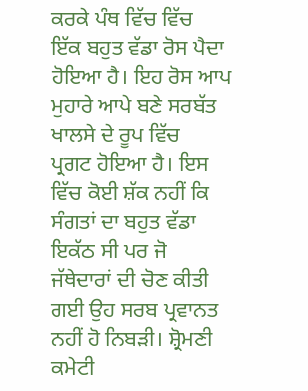ਕਰਕੇ ਪੰਥ ਵਿੱਚ ਵਿੱਚ
ਇੱਕ ਬਹੁਤ ਵੱਡਾ ਰੋਸ ਪੈਦਾ ਹੋਇਆ ਹੈ। ਇਹ ਰੋਸ ਆਪ ਮੁਹਾਰੇ ਆਪੇ ਬਣੇ ਸਰਬੱਤ ਖਾਲਸੇ ਦੇ ਰੂਪ ਵਿੱਚ
ਪ੍ਰਗਟ ਹੋਇਆ ਹੈ। ਇਸ ਵਿੱਚ ਕੋਈ ਸ਼ੱਕ ਨਹੀਂ ਕਿ ਸੰਗਤਾਂ ਦਾ ਬਹੁਤ ਵੱਡਾ ਇਕੱਠ ਸੀ ਪਰ ਜੋ
ਜੱਥੇਦਾਰਾਂ ਦੀ ਚੋਣ ਕੀਤੀ ਗਈ ਉਹ ਸਰਬ ਪ੍ਰਵਾਨਤ ਨਹੀਂ ਹੋ ਨਿਬੜੀ। ਸ਼੍ਰੋਮਣੀ ਕਮੇਟੀ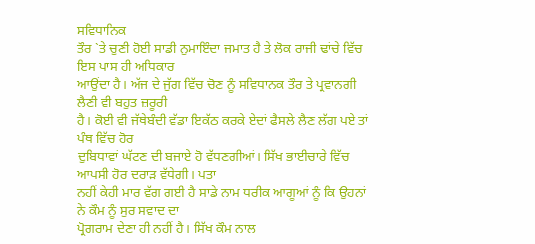ਸਵਿਧਾਨਿਕ
ਤੌਰ `ਤੇ ਚੁਣੀ ਹੋਈ ਸਾਡੀ ਨੁਮਾਇੰਦਾ ਜਮਾਤ ਹੈ ਤੇ ਲੋਕ ਰਾਜੀ ਢਾਂਚੇ ਵਿੱਚ ਇਸ ਪਾਸ ਹੀ ਅਧਿਕਾਰ
ਆਉਂਦਾ ਹੈ। ਅੱਜ ਦੇ ਜੁੱਗ ਵਿੱਚ ਚੋਣ ਨੂੰ ਸਵਿਧਾਨਕ ਤੌਰ ਤੇ ਪ੍ਰਵਾਨਗੀ ਲੈਣੀ ਵੀ ਬਹੁਤ ਜ਼ਰੂਰੀ
ਹੈ। ਕੋਈ ਵੀ ਜੱਥੇਬੰਦੀ ਵੱਡਾ ਇਕੱਠ ਕਰਕੇ ਏਦਾਂ ਫੈਸਲੇ ਲੈਣ ਲੱਗ ਪਏ ਤਾਂ ਪੰਥ ਵਿੱਚ ਹੋਰ
ਦੁਬਿਧਾਵਾਂ ਘੱਟਣ ਦੀ ਬਜਾਏ ਹੋ ਵੱਧਣਗੀਆਂ। ਸਿੱਖ ਭਾਈਚਾਰੇ ਵਿੱਚ ਆਪਸੀ ਹੋਰ ਦਰਾੜ ਵੱਧੇਗੀ। ਪਤਾ
ਨਹੀਂ ਕੇਹੀ ਮਾਰ ਵੱਗ ਗਈ ਹੈ ਸਾਡੇ ਨਾਮ ਧਰੀਕ ਆਗੂਆਂ ਨੂੰ ਕਿ ਉਹਨਾਂ ਨੇ ਕੌਮ ਨੂੰ ਸੁਰ ਸਵਾਦ ਦਾ
ਪ੍ਰੋਗਰਾਮ ਦੇਣਾ ਹੀ ਨਹੀਂ ਹੈ। ਸਿੱਖ ਕੌਮ ਨਾਲ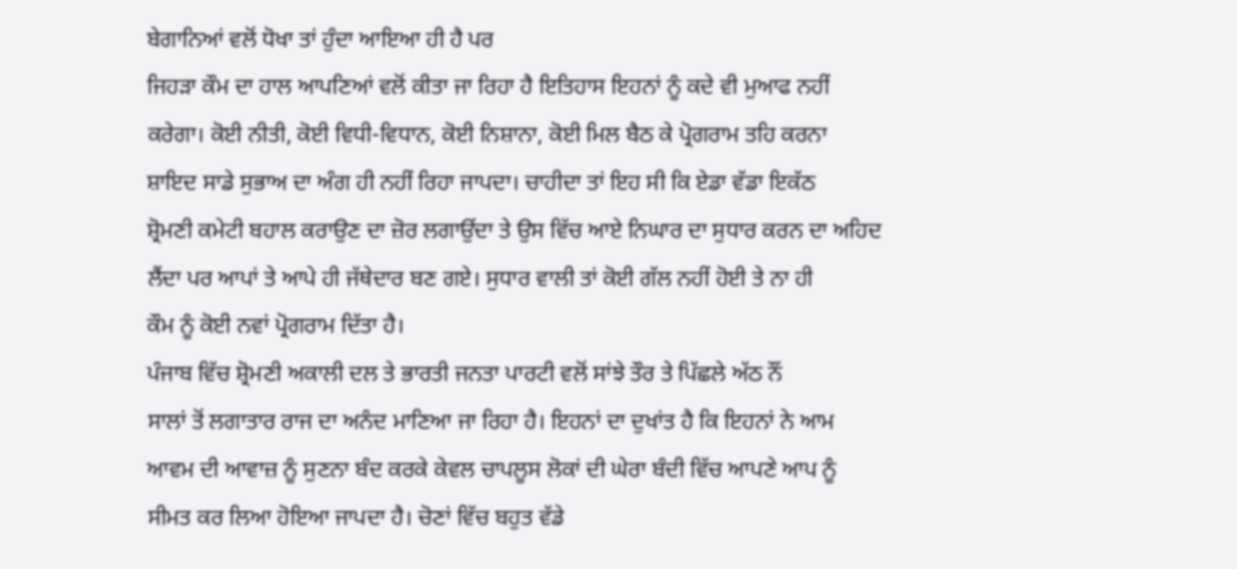ਬੇਗਾਨਿਆਂ ਵਲੋਂ ਧੋਖਾ ਤਾਂ ਹੁੰਦਾ ਆਇਆ ਹੀ ਹੈ ਪਰ
ਜਿਹੜਾ ਕੌਮ ਦਾ ਹਾਲ ਆਪਣਿਆਂ ਵਲੋਂ ਕੀਤਾ ਜਾ ਰਿਹਾ ਹੈ ਇਤਿਹਾਸ ਇਹਨਾਂ ਨੂੰ ਕਦੇ ਵੀ ਮੁਆਫ ਨਹੀਂ
ਕਰੇਗਾ। ਕੋਈ ਨੀਤੀ, ਕੋਈ ਵਿਧੀ-ਵਿਧਾਨ, ਕੋਈ ਨਿਸ਼ਾਨਾ, ਕੋਈ ਮਿਲ ਬੈਠ ਕੇ ਪ੍ਰੋਗਰਾਮ ਤਹਿ ਕਰਨਾ
ਸ਼ਾਇਦ ਸਾਡੇ ਸੁਭਾਅ ਦਾ ਅੰਗ ਹੀ ਨਹੀਂ ਰਿਹਾ ਜਾਪਦਾ। ਚਾਹੀਦਾ ਤਾਂ ਇਹ ਸੀ ਕਿ ਏਡਾ ਵੱਡਾ ਇਕੱਠ
ਸ਼੍ਰੋਮਣੀ ਕਮੇਟੀ ਬਹਾਲ ਕਰਾਉਣ ਦਾ ਜ਼ੋਰ ਲਗਾਉਂਦਾ ਤੇ ਉਸ ਵਿੱਚ ਆਏ ਨਿਘਾਰ ਦਾ ਸੁਧਾਰ ਕਰਨ ਦਾ ਅਹਿਦ
ਲੈਂਦਾ ਪਰ ਆਪਾਂ ਤੇ ਆਪੇ ਹੀ ਜੱਥੇਦਾਰ ਬਣ ਗਏ। ਸੁਧਾਰ ਵਾਲੀ ਤਾਂ ਕੋਈ ਗੱਲ ਨਹੀਂ ਹੋਈ ਤੇ ਨਾ ਹੀ
ਕੌਮ ਨੂੰ ਕੋਈ ਨਵਾਂ ਪ੍ਰੋਗਰਾਮ ਦਿੱਤਾ ਹੈ।
ਪੰਜਾਬ ਵਿੱਚ ਸ਼੍ਰੋਮਣੀ ਅਕਾਲੀ ਦਲ ਤੇ ਭਾਰਤੀ ਜਨਤਾ ਪਾਰਟੀ ਵਲੋਂ ਸਾਂਝੇ ਤੌਰ ਤੇ ਪਿੱਛਲੇ ਅੱਠ ਨੌਂ
ਸਾਲਾਂ ਤੋਂ ਲਗਾਤਾਰ ਰਾਜ ਦਾ ਅਨੰਦ ਮਾਣਿਆ ਜਾ ਰਿਹਾ ਹੈ। ਇਹਨਾਂ ਦਾ ਦੁਖਾਂਤ ਹੈ ਕਿ ਇਹਨਾਂ ਨੇ ਆਮ
ਆਵਮ ਦੀ ਆਵਾਜ਼ ਨੂੰ ਸੁਣਨਾ ਬੰਦ ਕਰਕੇ ਕੇਵਲ ਚਾਪਲੂਸ ਲੋਕਾਂ ਦੀ ਘੇਰਾ ਬੰਦੀ ਵਿੱਚ ਆਪਣੇ ਆਪ ਨੂੰ
ਸੀਮਤ ਕਰ ਲਿਆ ਹੋਇਆ ਜਾਪਦਾ ਹੈ। ਚੋਣਾਂ ਵਿੱਚ ਬਹੁਤ ਵੱਡੇ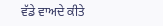ਵੱਡੇ ਵਾਅਦੇ ਕੀਤੇ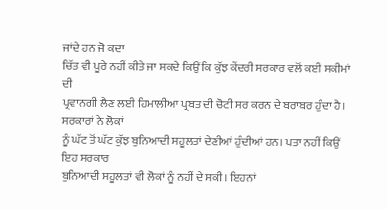ਜਾਂਦੇ ਹਨ ਜੋ ਕਦਾ
ਚਿੱਤ ਵੀ ਪੂਰੇ ਨਹੀਂ ਕੀਤੇ ਜਾ ਸਕਦੇ ਕਿਉਂ ਕਿ ਕੁੱਝ ਕੇਂਦਰੀ ਸਰਕਾਰ ਵਲੋਂ ਕਈ ਸਕੀਮਾਂ ਦੀ
ਪ੍ਰਵਾਨਗੀ ਲੈਣ ਲਈ ਹਿਮਾਲੀਆ ਪ੍ਰਬਤ ਦੀ ਚੋਟੀ ਸਰ ਕਰਨ ਦੇ ਬਰਾਬਰ ਹੁੰਦਾ ਹੈ। ਸਰਕਾਰਾਂ ਨੇ ਲੋਕਾਂ
ਨੂੰ ਘੱਟ ਤੋਂ ਘੱਟ ਕੁੱਝ ਬੁਨਿਆਦੀ ਸਹੂਲਤਾਂ ਦੇਣੀਆਂ ਹੁੰਦੀਆਂ ਹਨ। ਪਤਾ ਨਹੀਂ ਕਿਉਂ ਇਹ ਸਰਕਾਰ
ਬੁਨਿਆਦੀ ਸਹੂਲਤਾਂ ਵੀ ਲੋਕਾਂ ਨੂੰ ਨਹੀਂ ਦੇ ਸਕੀ। ਇਹਨਾਂ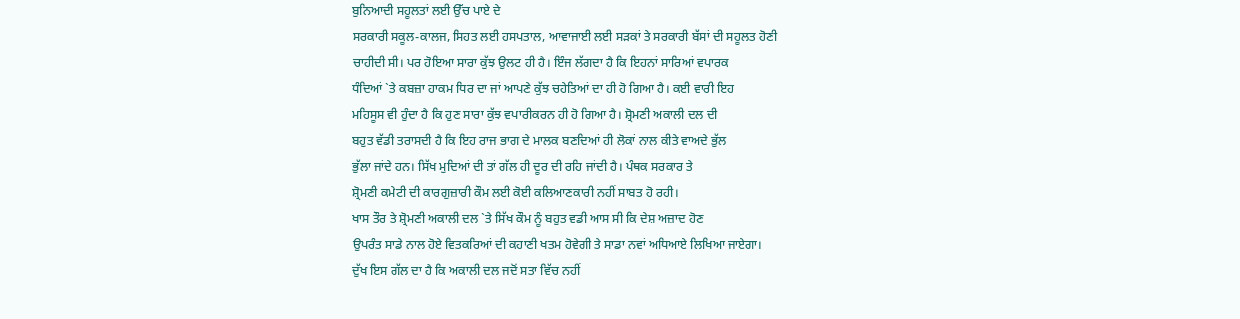ਬੁਨਿਆਦੀ ਸਹੂਲਤਾਂ ਲਈ ਉੱਚ ਪਾਏ ਦੇ
ਸਰਕਾਰੀ ਸਕੂਲ-ਕਾਲਜ, ਸਿਹਤ ਲਈ ਹਸਪਤਾਲ, ਆਵਾਜਾਈ ਲਈ ਸੜਕਾਂ ਤੇ ਸਰਕਾਰੀ ਬੱਸਾਂ ਦੀ ਸਹੂਲਤ ਹੋਣੀ
ਚਾਹੀਦੀ ਸੀ। ਪਰ ਹੋਇਆ ਸਾਰਾ ਕੁੱਝ ਉਲਟ ਹੀ ਹੈ। ਇੰਜ ਲੱਗਦਾ ਹੈ ਕਿ ਇਹਨਾਂ ਸਾਰਿਆਂ ਵਪਾਰਕ
ਧੰਦਿਆਂ `ਤੇ ਕਬਜ਼ਾ ਹਾਕਮ ਧਿਰ ਦਾ ਜਾਂ ਆਪਣੇ ਕੁੱਝ ਚਹੇਤਿਆਂ ਦਾ ਹੀ ਹੋ ਗਿਆ ਹੈ। ਕਈ ਵਾਰੀ ਇਹ
ਮਹਿਸੂਸ ਵੀ ਹੁੰਦਾ ਹੈ ਕਿ ਹੁਣ ਸਾਰਾ ਕੁੱਝ ਵਪਾਰੀਕਰਨ ਹੀ ਹੋ ਗਿਆ ਹੈ। ਸ਼੍ਰੋਮਣੀ ਅਕਾਲੀ ਦਲ ਦੀ
ਬਹੁਤ ਵੱਡੀ ਤਰਾਸਦੀ ਹੈ ਕਿ ਇਹ ਰਾਜ ਭਾਗ ਦੇ ਮਾਲਕ ਬਣਦਿਆਂ ਹੀ ਲੋਕਾਂ ਨਾਲ ਕੀਤੇ ਵਾਅਦੇ ਭੁੱਲ
ਭੁੱਲਾ ਜਾਂਦੇ ਹਨ। ਸਿੱਖ ਮੁਦਿਆਂ ਦੀ ਤਾਂ ਗੱਲ ਹੀ ਦੂਰ ਦੀ ਰਹਿ ਜਾਂਦੀ ਹੈ। ਪੰਥਕ ਸਰਕਾਰ ਤੇ
ਸ਼੍ਰੋਮਣੀ ਕਮੇਟੀ ਦੀ ਕਾਰਗੁਜ਼ਾਰੀ ਕੌਮ ਲਈ ਕੋਈ ਕਲਿਆਣਕਾਰੀ ਨਹੀਂ ਸਾਬਤ ਹੋ ਰਹੀ।
ਖਾਸ ਤੌਰ ਤੇ ਸ਼੍ਰੋਮਣੀ ਅਕਾਲੀ ਦਲ `ਤੇ ਸਿੱਖ ਕੌਮ ਨੂੰ ਬਹੁਤ ਵਡੀ ਆਸ ਸੀ ਕਿ ਦੇਸ਼ ਅਜ਼ਾਦ ਹੋਣ
ਉਪਰੰਤ ਸਾਡੇ ਨਾਲ ਹੋਏ ਵਿਤਕਰਿਆਂ ਦੀ ਕਹਾਣੀ ਖਤਮ ਹੋਵੇਗੀ ਤੇ ਸਾਡਾ ਨਵਾਂ ਅਧਿਆਏ ਲਿਖਿਆ ਜਾਏਗਾ।
ਦੁੱਖ ਇਸ ਗੱਲ ਦਾ ਹੈ ਕਿ ਅਕਾਲੀ ਦਲ ਜਦੋਂ ਸਤਾ ਵਿੱਚ ਨਹੀਂ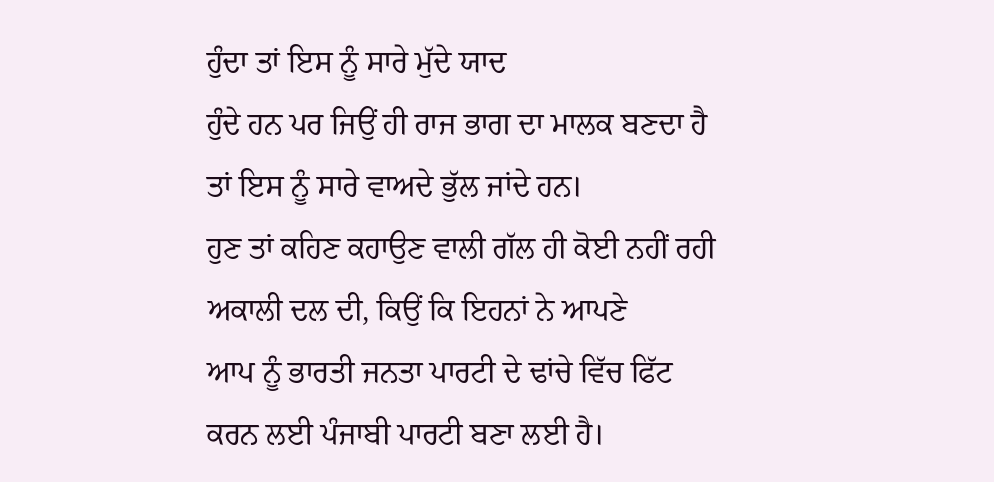ਹੁੰਦਾ ਤਾਂ ਇਸ ਨੂੰ ਸਾਰੇ ਮੁੱਦੇ ਯਾਦ
ਹੁੰਦੇ ਹਨ ਪਰ ਜਿਉਂ ਹੀ ਰਾਜ ਭਾਗ ਦਾ ਮਾਲਕ ਬਣਦਾ ਹੈ ਤਾਂ ਇਸ ਨੂੰ ਸਾਰੇ ਵਾਅਦੇ ਭੁੱਲ ਜਾਂਦੇ ਹਨ।
ਹੁਣ ਤਾਂ ਕਹਿਣ ਕਹਾਉਣ ਵਾਲੀ ਗੱਲ ਹੀ ਕੋਈ ਨਹੀਂ ਰਹੀ ਅਕਾਲੀ ਦਲ ਦੀ, ਕਿਉਂ ਕਿ ਇਹਨਾਂ ਨੇ ਆਪਣੇ
ਆਪ ਨੂੰ ਭਾਰਤੀ ਜਨਤਾ ਪਾਰਟੀ ਦੇ ਢਾਂਚੇ ਵਿੱਚ ਫਿੱਟ ਕਰਨ ਲਈ ਪੰਜਾਬੀ ਪਾਰਟੀ ਬਣਾ ਲਈ ਹੈ।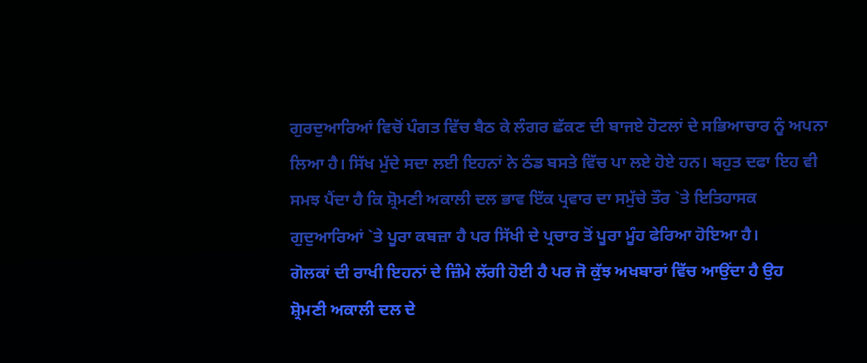ਗੁਰਦੁਆਰਿਆਂ ਵਿਚੋਂ ਪੰਗਤ ਵਿੱਚ ਬੈਠ ਕੇ ਲੰਗਰ ਛੱਕਣ ਦੀ ਬਾਜਏ ਹੋਟਲਾਂ ਦੇ ਸਭਿਆਚਾਰ ਨੂੰ ਅਪਨਾ
ਲਿਆ ਹੈ। ਸਿੱਖ ਮੁੱਦੇ ਸਦਾ ਲਈ ਇਹਨਾਂ ਨੇ ਠੰਡ ਬਸਤੇ ਵਿੱਚ ਪਾ ਲਏ ਹੋਏ ਹਨ। ਬਹੁਤ ਦਫਾ ਇਹ ਵੀ
ਸਮਝ ਪੈਂਦਾ ਹੈ ਕਿ ਸ਼੍ਰੋਮਣੀ ਅਕਾਲੀ ਦਲ ਭਾਵ ਇੱਕ ਪ੍ਰਵਾਰ ਦਾ ਸਮੁੱਚੇ ਤੌਰ `ਤੇ ਇਤਿਹਾਸਕ
ਗੁਦੁਆਰਿਆਂ `ਤੇ ਪੂਰਾ ਕਬਜ਼ਾ ਹੈ ਪਰ ਸਿੱਖੀ ਦੇ ਪ੍ਰਚਾਰ ਤੋਂ ਪੂਰਾ ਮੂੰਹ ਫੇਰਿਆ ਹੋਇਆ ਹੈ।
ਗੋਲਕਾਂ ਦੀ ਰਾਖੀ ਇਹਨਾਂ ਦੇ ਜ਼ਿੰਮੇ ਲੱਗੀ ਹੋਈ ਹੈ ਪਰ ਜੋ ਕੁੱਝ ਅਖਬਾਰਾਂ ਵਿੱਚ ਆਉਂਦਾ ਹੈ ਉਹ
ਸ਼੍ਰੋਮਣੀ ਅਕਾਲੀ ਦਲ ਦੇ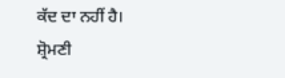ਕੱਦ ਦਾ ਨਹੀਂ ਹੈ।
ਸ਼੍ਰੋਮਣੀ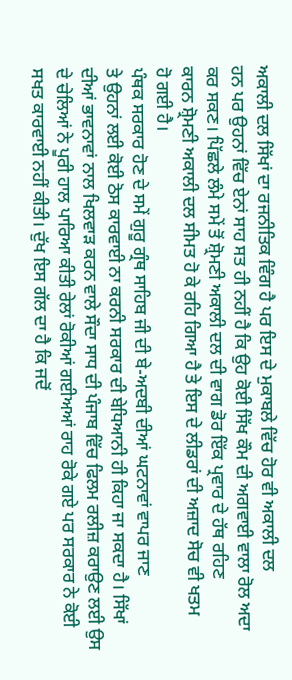ਅਕਾਲੀ ਦਲ ਸਿੱਖਾਂ ਦਾ ਰਜਨੀਤਿਕ ਵਿੰਗ ਹੈ ਪਰ ਇਸ ਦੇ ਮੁਕਾਬਲੇ ਵਿੱਚ ਹੋਰ ਵੀ ਅਕਾਲੀ ਦਲ
ਹਨ ਪਰ ਉਹਨਾਂ ਵਿੱਚ ਏਨਾਂ ਸਾਹ ਸਤ ਹੀ ਨਹੀਂ ਹੈ ਕਿ ਉਹ ਕੋਈ ਸਿੱਖ ਕੌਮ ਦੀ ਅਗਵਾਈ ਵਾਲਾ ਰੋਲ ਅਦਾ
ਕਰ ਸਕਣ। ਪਿੱਛਲੇ ਲੰਮੇ ਸਮੇਂ ਤੋਂ ਸ਼੍ਰੋਮਣੀ ਅਕਾਲੀ ਦਲ ਦੀ ਵਾਗ ਡੋਰ ਇੱਕ ਪ੍ਰਵਾਰ ਦੇ ਹੱਥ ਰਹਿਣ
ਕਾਰਨ ਸ਼੍ਰੋਮਣੀ ਅਕਾਲੀ ਦਲ ਸੀਮਤ ਹੋ ਕੇ ਰਹਿ ਗਿਆ ਹੈ ਤੇ ਇਸ ਦੇ ਲੀਡਰਾਂ ਦੀ ਅਜ਼ਾਦ ਸੋਚ ਵੀ ਖਤਮ
ਹੋ ਗਈ ਹੈ।
ਪੰਥਕ ਸਰਕਾਰ ਹੋਣ ਦੇ ਸਮੇਂ ਗੁਰੂ ਗ੍ਰੰਥ ਸਾਹਿਬ ਜੀ ਦੀ ਬੇ-ਅਦਬੀ ਦੀਆਂ ਘਟਨਾਵਾਂ ਵਾਪਰ ਜਾਣ
ਤੇ ਉਹਨਾਂ ਲਈ ਕੋਈ ਠੋਸ ਕਾਰਵਾਈ ਨਾ ਕਰਨੀ ਸਰਕਾਰ ਦੀ ਬੇਧਿਆਨੀ ਹੀ ਕਿਹਾ ਜਾ ਸਕਦਾ ਹੈ। ਸਿੱਖਾਂ
ਦੀਆਂ ਭਾਵਨਾਵਾਂ ਨਾਲ ਖਿਲਵਾੜ ਕਰਨ ਵਾਲੇ ਸੌਦਾ ਸਾਧ ਦੀ ਪੰਜਾਬ ਵਿੱਚ ਫਿਲਮ ਰਲੀਜ਼ ਕਰਾਉਣ ਲਈ ਉਸ
ਦੇ ਚੇਲਿਆਂ ਨੇ ਪੂਰੀ ਹਾਲ ਪਾਰਿਆ ਕੀਤੀ ਰੇਲਾਂ ਰੋਕੀਆਂ ਗਈਅਆਂ ਰਾਹ ਰੋਕੇ ਗਏ ਪਰ ਸਰਕਾਰ ਨੇ ਕੋਈ
ਸਖਤ ਕਾਰਵਾਈ ਨਹੀਂ ਕੀਤੀ। ਦੁੱਖ ਇਸ ਗੱਲ ਦਾ ਹੈ ਕਿ ਜਦੋਂ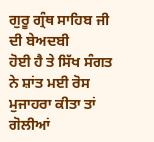ਗੁਰੂ ਗ੍ਰੰਥ ਸਾਹਿਬ ਜੀ ਦੀ ਬੇਅਦਬੀ
ਹੋਈ ਹੈ ਤੇ ਸਿੱਖ ਸੰਗਤ ਨੇ ਸ਼ਾਂਤ ਮਈ ਰੋਸ ਮੁਜਾਹਰਾ ਕੀਤਾ ਤਾਂ ਗੋਲੀਆਂ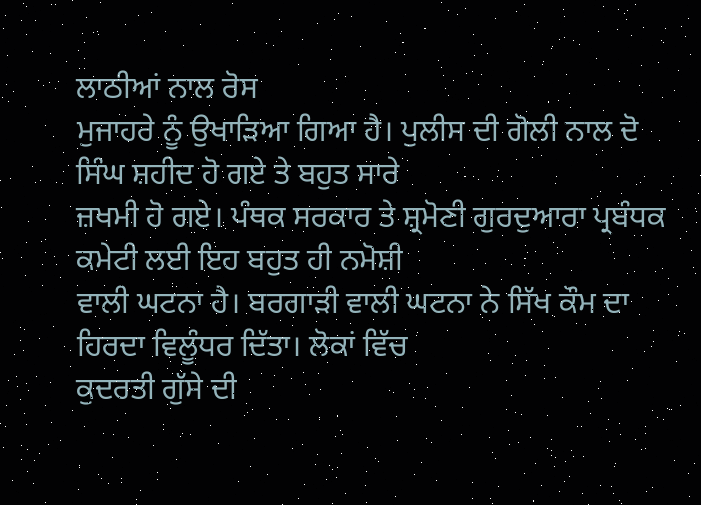ਲਾਠੀਆਂ ਨਾਲ ਰੋਸ
ਮੁਜਾਹਰੇ ਨੂੰ ਉਖਾੜਿਆ ਗਿਆ ਹੈ। ਪੁਲੀਸ ਦੀ ਗੋਲੀ ਨਾਲ ਦੋ ਸਿੰਘ ਸ਼ਹੀਦ ਹੋ ਗਏ ਤੇ ਬਹੁਤ ਸਾਰੇ
ਜ਼ਖਮੀ ਹੋ ਗਏ। ਪੰਥਕ ਸਰਕਾਰ ਤੇ ਸ਼੍ਰਮੋਣੀ ਗੁਰਦੁਆਰਾ ਪ੍ਰਬੰਧਕ ਕਮੇਟੀ ਲਈ ਇਹ ਬਹੁਤ ਹੀ ਨਮੋਸ਼ੀ
ਵਾਲੀ ਘਟਨਾ ਹੈ। ਬਰਗਾੜੀ ਵਾਲੀ ਘਟਨਾ ਨੇ ਸਿੱਖ ਕੌਮ ਦਾ ਹਿਰਦਾ ਵਿਲੂੰਧਰ ਦਿੱਤਾ। ਲੋਕਾਂ ਵਿੱਚ
ਕੁਦਰਤੀ ਗੁੱਸੇ ਦੀ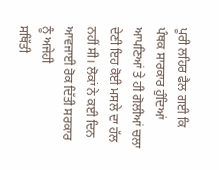ਪੂਰੀ ਲਹਿਰ ਫੈਲ ਗਈ ਕਿ ਪੰਥਕ ਸਾਰਕਾਰ ਹੁੰਦਿਆਂ ਆਪਣਿਆਂ ਤੇ ਹੀ ਗੋਲੀਆਂ ਚਲਾ
ਦੇਣੀ ਇਹ ਕੋਈ ਮਸਲੇ ਦਾ ਹੱਲ ਨਹੀਂ ਸੀ। ਲੋਕਾਂ ਨੇ ਕਈ ਦਿਨ ਆਵਜਾਈ ਰੋਕ ਦਿੱਤੀ ਸਰਕਾਰ ਨੂੰ ਅਜੇਹੀ
ਸਥਿੱਤੀ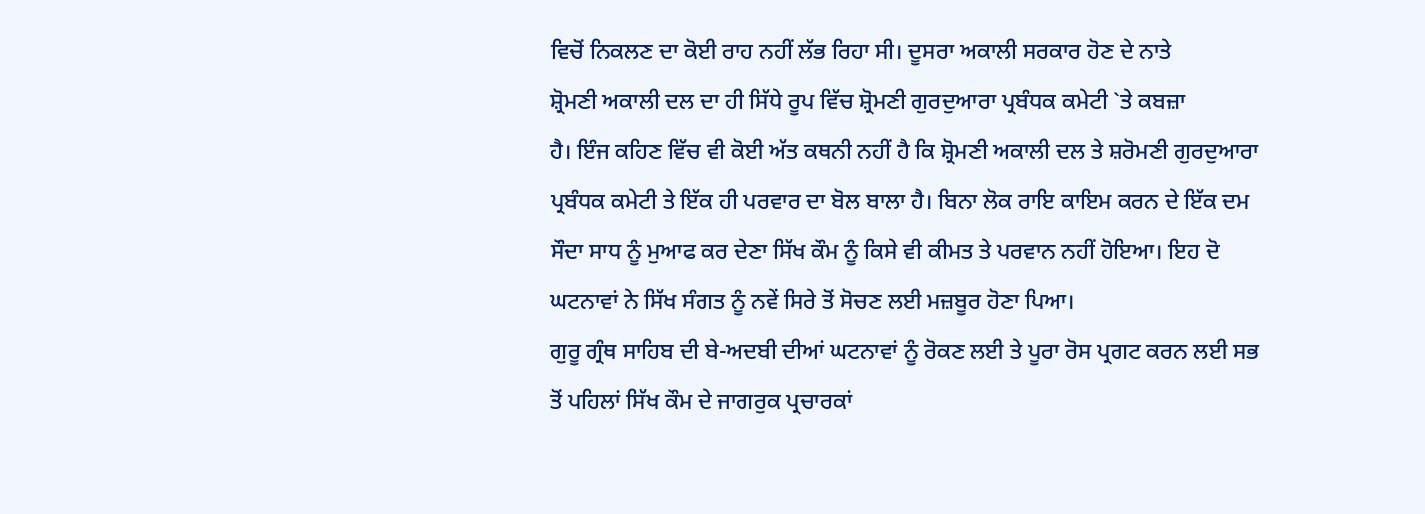ਵਿਚੋਂ ਨਿਕਲਣ ਦਾ ਕੋਈ ਰਾਹ ਨਹੀਂ ਲੱਭ ਰਿਹਾ ਸੀ। ਦੂਸਰਾ ਅਕਾਲੀ ਸਰਕਾਰ ਹੋਣ ਦੇ ਨਾਤੇ
ਸ਼੍ਰੋਮਣੀ ਅਕਾਲੀ ਦਲ ਦਾ ਹੀ ਸਿੱਧੇ ਰੂਪ ਵਿੱਚ ਸ਼੍ਰੋਮਣੀ ਗੁਰਦੁਆਰਾ ਪ੍ਰਬੰਧਕ ਕਮੇਟੀ `ਤੇ ਕਬਜ਼ਾ
ਹੈ। ਇੰਜ ਕਹਿਣ ਵਿੱਚ ਵੀ ਕੋਈ ਅੱਤ ਕਥਨੀ ਨਹੀਂ ਹੈ ਕਿ ਸ਼੍ਰੋਮਣੀ ਅਕਾਲੀ ਦਲ ਤੇ ਸ਼ਰੋਮਣੀ ਗੁਰਦੁਆਰਾ
ਪ੍ਰਬੰਧਕ ਕਮੇਟੀ ਤੇ ਇੱਕ ਹੀ ਪਰਵਾਰ ਦਾ ਬੋਲ ਬਾਲਾ ਹੈ। ਬਿਨਾ ਲੋਕ ਰਾਇ ਕਾਇਮ ਕਰਨ ਦੇ ਇੱਕ ਦਮ
ਸੌਦਾ ਸਾਧ ਨੂੰ ਮੁਆਫ ਕਰ ਦੇਣਾ ਸਿੱਖ ਕੌਮ ਨੂੰ ਕਿਸੇ ਵੀ ਕੀਮਤ ਤੇ ਪਰਵਾਨ ਨਹੀਂ ਹੋਇਆ। ਇਹ ਦੋ
ਘਟਨਾਵਾਂ ਨੇ ਸਿੱਖ ਸੰਗਤ ਨੂੰ ਨਵੇਂ ਸਿਰੇ ਤੋਂ ਸੋਚਣ ਲਈ ਮਜ਼ਬੂਰ ਹੋਣਾ ਪਿਆ।
ਗੁਰੂ ਗ੍ਰੰਥ ਸਾਹਿਬ ਦੀ ਬੇ-ਅਦਬੀ ਦੀਆਂ ਘਟਨਾਵਾਂ ਨੂੰ ਰੋਕਣ ਲਈ ਤੇ ਪੂਰਾ ਰੋਸ ਪ੍ਰਗਟ ਕਰਨ ਲਈ ਸਭ
ਤੋਂ ਪਹਿਲਾਂ ਸਿੱਖ ਕੌਮ ਦੇ ਜਾਗਰੁਕ ਪ੍ਰਚਾਰਕਾਂ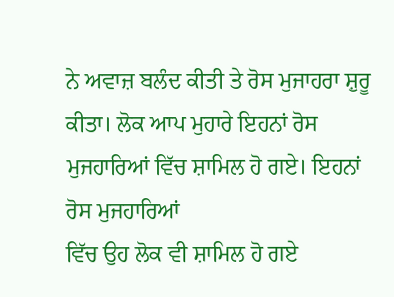ਨੇ ਅਵਾਜ਼ ਬਲੰਦ ਕੀਤੀ ਤੇ ਰੋਸ ਮੁਜਾਹਰਾ ਸ਼ੁਰੂ
ਕੀਤਾ। ਲੋਕ ਆਪ ਮੁਹਾਰੇ ਇਹਨਾਂ ਰੋਸ ਮੁਜਹਾਰਿਆਂ ਵਿੱਚ ਸ਼ਾਮਿਲ ਹੋ ਗਏ। ਇਹਨਾਂ ਰੋਸ ਮੁਜਹਾਰਿਆਂ
ਵਿੱਚ ਉਹ ਲੋਕ ਵੀ ਸ਼ਾਮਿਲ ਹੋ ਗਏ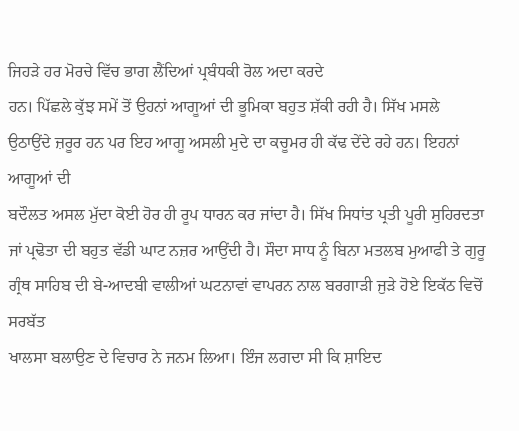ਜਿਹੜੇ ਹਰ ਮੋਰਚੇ ਵਿੱਚ ਭਾਗ ਲੈਂਦਿਆਂ ਪ੍ਰਬੰਧਕੀ ਰੋਲ ਅਦਾ ਕਰਦੇ
ਹਨ। ਪਿੱਛਲੇ ਕੁੱਝ ਸਮੇਂ ਤੋਂ ਉਹਨਾਂ ਆਗੂਆਂ ਦੀ ਭੂਮਿਕਾ ਬਹੁਤ ਸ਼ੱਕੀ ਰਹੀ ਹੈ। ਸਿੱਖ ਮਸਲੇ
ਉਠਾਉਂਦੇ ਜ਼ਰੂਰ ਹਨ ਪਰ ਇਹ ਆਗੂ ਅਸਲੀ ਮੁਦੇ ਦਾ ਕਚੂਮਰ ਹੀ ਕੱਢ ਦੇਂਦੇ ਰਹੇ ਹਨ। ਇਹਨਾਂ ਆਗੂਆਂ ਦੀ
ਬਦੌਲਤ ਅਸਲ ਮੁੱਦਾ ਕੋਈ ਹੋਰ ਹੀ ਰੂਪ ਧਾਰਨ ਕਰ ਜਾਂਦਾ ਹੈ। ਸਿੱਖ ਸਿਧਾਂਤ ਪ੍ਰਤੀ ਪੂਰੀ ਸੁਹਿਰਦਤਾ
ਜਾਂ ਪ੍ਰਢੋਤਾ ਦੀ ਬਹੁਤ ਵੱਡੀ ਘਾਟ ਨਜ਼ਰ ਆਉਂਦੀ ਹੈ। ਸੌਦਾ ਸਾਧ ਨੂੰ ਬਿਨਾ ਮਤਲਬ ਮੁਆਫੀ ਤੇ ਗੁਰੂ
ਗ੍ਰੰਥ ਸਾਹਿਬ ਦੀ ਬੇ-ਆਦਬੀ ਵਾਲੀਆਂ ਘਟਨਾਵਾਂ ਵਾਪਰਨ ਨਾਲ ਬਰਗਾੜੀ ਜੁੜੇ ਹੋਏ ਇਕੱਠ ਵਿਚੋਂ ਸਰਬੱਤ
ਖਾਲਸਾ ਬਲਾਉਣ ਦੇ ਵਿਚਾਰ ਨੇ ਜਨਮ ਲਿਆ। ਇੰਜ ਲਗਦਾ ਸੀ ਕਿ ਸ਼ਾਇਦ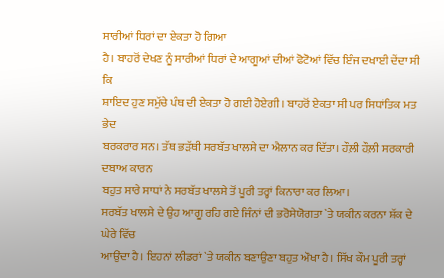ਸਾਰੀਆਂ ਧਿਰਾਂ ਦਾ ਏਕਤਾ ਹੋ ਗਿਆ
ਹੈ। ਬਾਹਰੋਂ ਦੇਖਣ ਨੂੰ ਸਾਰੀਆਂ ਧਿਰਾਂ ਦੇ ਆਗੂਆਂ ਦੀਆਂ ਫੋਟੋਆਂ ਵਿੱਚ ਇੰਜ ਦਖਾਈ ਦੇਂਦਾ ਸੀ ਕਿ
ਸ਼ਾਇਦ ਹੁਣ ਸਮੁੱਚੇ ਪੰਥ ਦੀ ਏਕਤਾ ਹੋ ਗਈ ਹੋਏਗੀ। ਬਾਹਰੋਂ ਏਕਤਾ ਸੀ ਪਰ ਸਿਧਾਂਤਿਕ ਮਤ ਭੇਦ
ਬਰਕਰਾਰ ਸਨ। ਤੱਥ ਭੜੱਥੀ ਸਰਬੱਤ ਖਾਲਸੇ ਦਾ ਐਲਾਨ ਕਰ ਦਿੱਤਾ। ਹੌਲ਼ੀ ਹੌਲ਼ੀ ਸਰਕਾਰੀ ਦਬਾਅ ਕਾਰਨ
ਬਹੁਤ ਸਾਰੇ ਸਾਧਾਂ ਨੇ ਸਰਬੱਤ ਖਾਲਸੇ ਤੋਂ ਪੂਰੀ ਤਰ੍ਹਾਂ ਕਿਨਾਰਾ ਕਰ ਲਿਆ।
ਸਰਬੱਤ ਖਾਲਸੇ ਦੇ ਉਹ ਆਗੂ ਰਹਿ ਗਏ ਜਿੰਨਾਂ ਦੀ ਭਰੋਸੇਯੋਗਤਾ `ਤੇ ਯਕੀਨ ਕਰਨਾ ਸ਼ੱਕ ਦੇ ਘੇਰੇ ਵਿੱਚ
ਆਉਂਦਾ ਹੈ। ਇਹਨਾਂ ਲੀਡਰਾਂ `ਤੇ ਯਕੀਨ ਬਣਾਉਣਾ ਬਹੁਤ ਔਖਾ ਹੈ। ਸਿੱਖ ਕੌਮ ਪੂਰੀ ਤਰ੍ਹਾਂ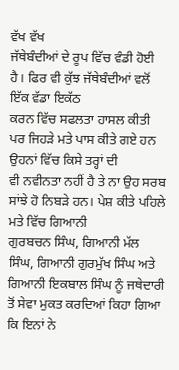ਵੱਖ ਵੱਖ
ਜੱਥੇਬੰਦੀਆਂ ਦੇ ਰੂਪ ਵਿੱਚ ਵੰਡੀ ਹੋਈ ਹੈ। ਫਿਰ ਵੀ ਕੁੱਝ ਜੱਥੇਬੰਦੀਆਂ ਵਲੋਂ ਇੱਕ ਵੱਡਾ ਇਕੱਠ
ਕਰਨ ਵਿੱਚ ਸਫਲਤਾ ਹਾਸਲ ਕੀਤੀ ਪਰ ਜਿਹੜੇ ਮਤੇ ਪਾਸ ਕੀਤੇ ਗਏ ਹਨ ਉਹਨਾਂ ਵਿੱਚ ਕਿਸੇ ਤਰ੍ਹਾਂ ਦੀ
ਵੀ ਨਵੀਨਤਾ ਨਹੀਂ ਹੈ ਤੇ ਨਾ ਉਹ ਸਰਬ ਸਾਂਝੇ ਹੋ ਨਿਬੜੇ ਹਨ। ਪੇਸ਼ ਕੀਤੇ ਪਹਿਲੇ ਮਤੇ ਵਿੱਚ ਗਿਆਨੀ
ਗੁਰਬਚਨ ਸਿੰਘ, ਗਿਆਨੀ ਮੱਲ ਸਿੰਘ, ਗਿਆਨੀ ਗੁਰਮੁੱਖ ਸਿੰਘ ਅਤੇ ਗਿਆਨੀ ਇਕਬਾਲ ਸਿੰਘ ਨੂੰ ਜਥੇਦਾਰੀ
ਤੋਂ ਸੇਵਾ ਮੁਕਤ ਕਰਦਿਆਂ ਕਿਹਾ ਗਿਆ ਕਿ ਇਨਾਂ ਨੇ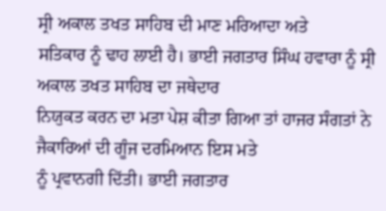ਸ੍ਰੀ ਅਕਾਲ ਤਖਤ ਸਾਹਿਬ ਦੀ ਮਾਣ ਮਰਿਆਦਾ ਅਤੇ
ਸਤਿਕਾਰ ਨੂੰ ਢਾਹ ਲਾਈ ਹੈ। ਭਾਈ ਜਗਤਾਰ ਸਿੰਘ ਹਵਾਰਾ ਨੂੰ ਸ੍ਰੀ ਅਕਾਲ ਤਖਤ ਸਾਹਿਬ ਦਾ ਜਥੇਦਾਰ
ਨਿਯੁਕਤ ਕਰਨ ਦਾ ਮਤਾ ਪੇਸ਼ ਕੀਤਾ ਗਿਆ ਤਾਂ ਹਾਜਰ ਸੰਗਤਾਂ ਨੇ ਜੈਕਾਰਿਆਂ ਦੀ ਗੂੰਜ ਦਰਮਿਆਨ ਇਸ ਮਤੇ
ਨੂੰ ਪ੍ਰਵਾਨਗੀ ਦਿੱਤੀ। ਭਾਈ ਜਗਤਾਰ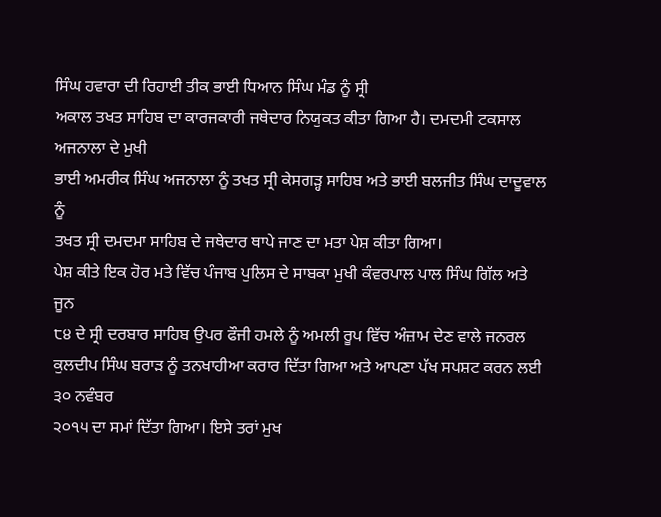ਸਿੰਘ ਹਵਾਰਾ ਦੀ ਰਿਹਾਈ ਤੀਕ ਭਾਈ ਧਿਆਨ ਸਿੰਘ ਮੰਡ ਨੂੰ ਸ੍ਰੀ
ਅਕਾਲ ਤਖਤ ਸਾਹਿਬ ਦਾ ਕਾਰਜਕਾਰੀ ਜਥੇਦਾਰ ਨਿਯੁਕਤ ਕੀਤਾ ਗਿਆ ਹੈ। ਦਮਦਮੀ ਟਕਸਾਲ ਅਜਨਾਲਾ ਦੇ ਮੁਖੀ
ਭਾਈ ਅਮਰੀਕ ਸਿੰਘ ਅਜਨਾਲਾ ਨੂੰ ਤਖਤ ਸ੍ਰੀ ਕੇਸਗੜ੍ਹ ਸਾਹਿਬ ਅਤੇ ਭਾਈ ਬਲਜੀਤ ਸਿੰਘ ਦਾਦੂਵਾਲ ਨੂੰ
ਤਖਤ ਸ੍ਰੀ ਦਮਦਮਾ ਸਾਹਿਬ ਦੇ ਜਥੇਦਾਰ ਥਾਪੇ ਜਾਣ ਦਾ ਮਤਾ ਪੇਸ਼ ਕੀਤਾ ਗਿਆ।
ਪੇਸ਼ ਕੀਤੇ ਇਕ ਹੋਰ ਮਤੇ ਵਿੱਚ ਪੰਜਾਬ ਪੁਲਿਸ ਦੇ ਸਾਬਕਾ ਮੁਖੀ ਕੰਵਰਪਾਲ ਪਾਲ ਸਿੰਘ ਗਿੱਲ ਅਤੇ ਜੂਨ
੮੪ ਦੇ ਸ੍ਰੀ ਦਰਬਾਰ ਸਾਹਿਬ ਉਪਰ ਫੌਜੀ ਹਮਲੇ ਨੂੰ ਅਮਲੀ ਰੂਪ ਵਿੱਚ ਅੰਜ਼ਾਮ ਦੇਣ ਵਾਲੇ ਜਨਰਲ
ਕੁਲਦੀਪ ਸਿੰਘ ਬਰਾੜ ਨੂੰ ਤਨਖਾਹੀਆ ਕਰਾਰ ਦਿੱਤਾ ਗਿਆ ਅਤੇ ਆਪਣਾ ਪੱਖ ਸਪਸ਼ਟ ਕਰਨ ਲਈ ੩੦ ਨਵੰਬਰ
੨੦੧੫ ਦਾ ਸਮਾਂ ਦਿੱਤਾ ਗਿਆ। ਇਸੇ ਤਰਾਂ ਮੁਖ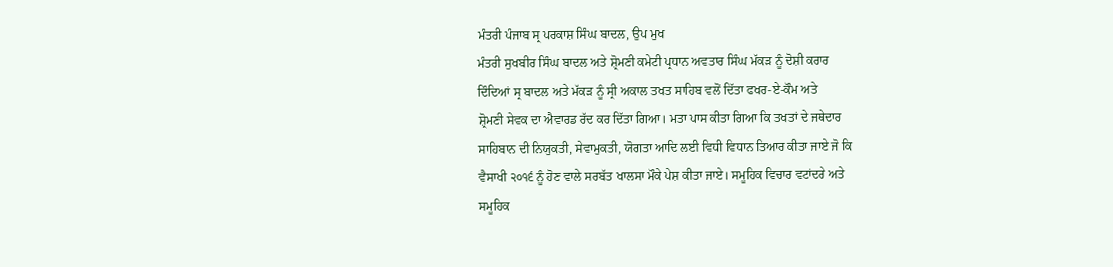ਮੰਤਰੀ ਪੰਜਾਬ ਸ੍ਰ ਪਰਕਾਸ਼ ਸਿੰਘ ਬਾਦਲ, ਉਪ ਮੁਖ
ਮੰਤਰੀ ਸੁਖਬੀਰ ਸਿੰਘ ਬਾਦਲ ਅਤੇ ਸ਼੍ਰੋਮਣੀ ਕਮੇਟੀ ਪ੍ਰਧਾਨ ਅਵਤਾਰ ਸਿੰਘ ਮੱਕੜ ਨੂੰ ਦੋਸ਼ੀ ਕਰਾਰ
ਦਿੰਦਿਆਂ ਸ੍ਰ ਬਾਦਲ ਅਤੇ ਮੱਕੜ ਨੂੰ ਸ੍ਰੀ ਅਕਾਲ ਤਖਤ ਸਾਹਿਬ ਵਲੋਂ ਦਿੱਤਾ ਫਖਰ-ਏ-ਕੌਮ ਅਤੇ
ਸ਼੍ਰੋਮਣੀ ਸੇਵਕ ਦਾ ਐਵਾਰਡ ਰੱਦ ਕਰ ਦਿੱਤਾ ਗਿਆ। ਮਤਾ ਪਾਸ ਕੀਤਾ ਗਿਆ ਕਿ ਤਖਤਾਂ ਦੇ ਜਥੇਦਾਰ
ਸਾਹਿਬਾਨ ਦੀ ਨਿਯੁਕਤੀ, ਸੇਵਾਮੁਕਤੀ, ਯੋਗਤਾ ਆਦਿ ਲਈ ਵਿਧੀ ਵਿਧਾਨ ਤਿਆਰ ਕੀਤਾ ਜਾਏ ਜੋ ਕਿ
ਵੈਸਾਖੀ ੨੦੧੬ ਨੂੰ ਹੋਣ ਵਾਲੇ ਸਰਬੱਤ ਖਾਲਸਾ ਮੌਕੇ ਪੇਸ਼ ਕੀਤਾ ਜਾਏ। ਸਮੂਹਿਕ ਵਿਚਾਰ ਵਟਾਂਦਰੇ ਅਤੇ
ਸਮੂਹਿਕ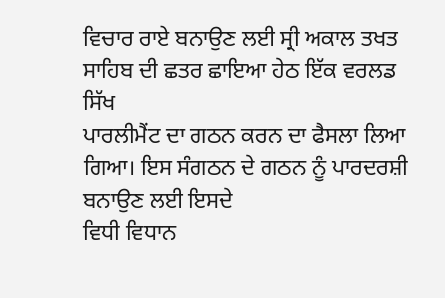ਵਿਚਾਰ ਰਾਏ ਬਨਾਉਣ ਲਈ ਸ੍ਰੀ ਅਕਾਲ ਤਖਤ ਸਾਹਿਬ ਦੀ ਛਤਰ ਛਾਇਆ ਹੇਠ ਇੱਕ ਵਰਲਡ ਸਿੱਖ
ਪਾਰਲੀਮੈਂਟ ਦਾ ਗਠਨ ਕਰਨ ਦਾ ਫੈਸਲਾ ਲਿਆ ਗਿਆ। ਇਸ ਸੰਗਠਨ ਦੇ ਗਠਨ ਨੂੰ ਪਾਰਦਰਸ਼ੀ ਬਨਾਉਣ ਲਈ ਇਸਦੇ
ਵਿਧੀ ਵਿਧਾਨ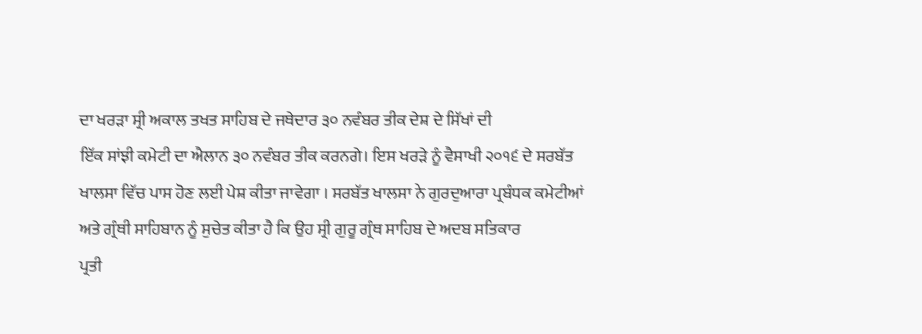ਦਾ ਖਰੜਾ ਸ੍ਰੀ ਅਕਾਲ ਤਖਤ ਸਾਹਿਬ ਦੇ ਜਥੇਦਾਰ ੩੦ ਨਵੰਬਰ ਤੀਕ ਦੇਸ਼ ਦੇ ਸਿੱਖਾਂ ਦੀ
ਇੱਕ ਸਾਂਝੀ ਕਮੇਟੀ ਦਾ ਐਲਾਨ ੩੦ ਨਵੰਬਰ ਤੀਕ ਕਰਨਗੇ। ਇਸ ਖਰੜੇ ਨੂੰ ਵੈਸਾਖੀ ੨੦੧੬ ਦੇ ਸਰਬੱਤ
ਖਾਲਸਾ ਵਿੱਚ ਪਾਸ ਹੋਣ ਲਈ ਪੇਸ਼ ਕੀਤਾ ਜਾਵੇਗਾ । ਸਰਬੱਤ ਖਾਲਸਾ ਨੇ ਗੁਰਦੁਆਰਾ ਪ੍ਰਬੰਧਕ ਕਮੇਟੀਆਂ
ਅਤੇ ਗ੍ਰੰਥੀ ਸਾਹਿਬਾਨ ਨੂੰ ਸੁਚੇਤ ਕੀਤਾ ਹੈ ਕਿ ਉਹ ਸ੍ਰੀ ਗੁਰੂ ਗ੍ਰੰਥ ਸਾਹਿਬ ਦੇ ਅਦਬ ਸਤਿਕਾਰ
ਪ੍ਰਤੀ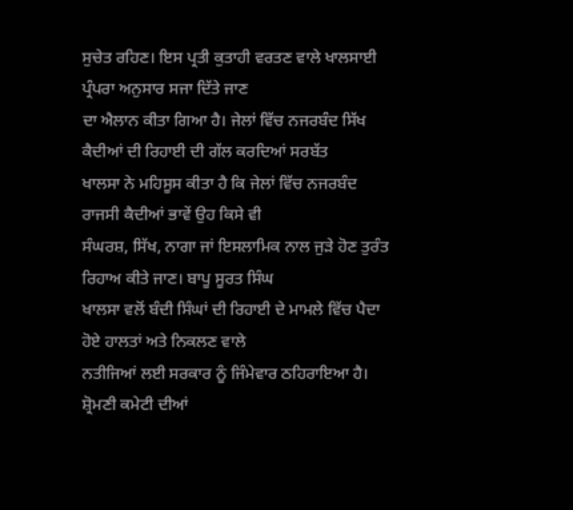ਸੁਚੇਤ ਰਹਿਣ। ਇਸ ਪ੍ਰਤੀ ਕੁਤਾਹੀ ਵਰਤਣ ਵਾਲੇ ਖਾਲਸਾਈ ਪ੍ਰੰਪਰਾ ਅਨੁਸਾਰ ਸਜਾ ਦਿੱਤੇ ਜਾਣ
ਦਾ ਐਲਾਨ ਕੀਤਾ ਗਿਆ ਹੈ। ਜੇਲਾਂ ਵਿੱਚ ਨਜਰਬੰਦ ਸਿੱਖ ਕੈਦੀਆਂ ਦੀ ਰਿਹਾਈ ਦੀ ਗੱਲ ਕਰਦਿਆਂ ਸਰਬੱਤ
ਖਾਲਸਾ ਨੇ ਮਹਿਸੂਸ ਕੀਤਾ ਹੈ ਕਿ ਜੇਲਾਂ ਵਿੱਚ ਨਜਰਬੰਦ ਰਾਜਸੀ ਕੈਦੀਆਂ ਭਾਵੇਂ ਉਹ ਕਿਸੇ ਵੀ
ਸੰਘਰਸ਼, ਸਿੱਖ, ਨਾਗਾ ਜਾਂ ਇਸਲਾਮਿਕ ਨਾਲ ਜੁੜੇ ਹੋਣ ਤੁਰੰਤ ਰਿਹਾਅ ਕੀਤੇ ਜਾਣ। ਬਾਪੂ ਸੂਰਤ ਸਿੰਘ
ਖਾਲਸਾ ਵਲੋਂ ਬੰਦੀ ਸਿੰਘਾਂ ਦੀ ਰਿਹਾਈ ਦੇ ਮਾਮਲੇ ਵਿੱਚ ਪੈਦਾ ਹੋਏ ਹਾਲਤਾਂ ਅਤੇ ਨਿਕਲਣ ਵਾਲੇ
ਨਤੀਜਿਆਂ ਲਈ ਸਰਕਾਰ ਨੂੰ ਜਿੰਮੇਵਾਰ ਠਹਿਰਾਇਆ ਹੈ। ਸ਼੍ਰੋਮਣੀ ਕਮੇਟੀ ਦੀਆਂ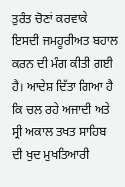ਤੁਰੰਤ ਚੋਣਾਂ ਕਰਵਾਕੇ
ਇਸਦੀ ਜਮਹੂਰੀਅਤ ਬਹਾਲ ਕਰਨ ਦੀ ਮੰਗ ਕੀਤੀ ਗਈ ਹੈ। ਆਦੇਸ਼ ਦਿੱਤਾ ਗਿਆ ਹੈ ਕਿ ਚਲ ਰਹੇ ਅਜਾਦੀ ਅਤੇ
ਸ੍ਰੀ ਅਕਾਲ ਤਖਤ ਸਾਹਿਬ ਦੀ ਖੁਦ ਮੁਖਤਿਆਰੀ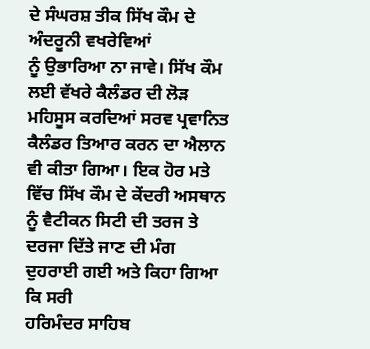ਦੇ ਸੰਘਰਸ਼ ਤੀਕ ਸਿੱਖ ਕੌਮ ਦੇ ਅੰਦਰੂਨੀ ਵਖਰੇਵਿਆਂ
ਨੂੰ ਉਭਾਰਿਆ ਨਾ ਜਾਵੇ। ਸਿੱਖ ਕੌਮ ਲਈ ਵੱਖਰੇ ਕੈਲੰਡਰ ਦੀ ਲੋੜ ਮਹਿਸੂਸ ਕਰਦਿਆਂ ਸਰਵ ਪ੍ਰਵਾਨਿਤ
ਕੈਲੰਡਰ ਤਿਆਰ ਕਰਨ ਦਾ ਐਲਾਨ ਵੀ ਕੀਤਾ ਗਿਆ। ਇਕ ਹੋਰ ਮਤੇ ਵਿੱਚ ਸਿੱਖ ਕੌਮ ਦੇ ਕੇਂਦਰੀ ਅਸਥਾਨ
ਨੂੰ ਵੈਟੀਕਨ ਸਿਟੀ ਦੀ ਤਰਜ ਤੇ ਦਰਜਾ ਦਿੱਤੇ ਜਾਣ ਦੀ ਮੰਗ ਦੁਹਰਾਈ ਗਈ ਅਤੇ ਕਿਹਾ ਗਿਆ ਕਿ ਸਰੀ
ਹਰਿਮੰਦਰ ਸਾਹਿਬ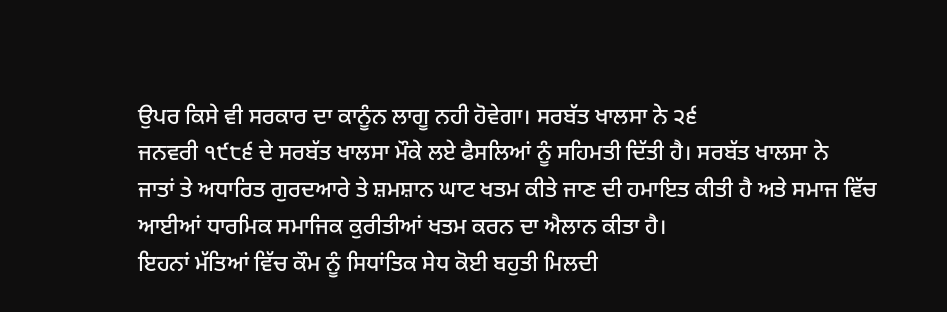ਉਪਰ ਕਿਸੇ ਵੀ ਸਰਕਾਰ ਦਾ ਕਾਨੂੰਨ ਲਾਗੂ ਨਹੀ ਹੋਵੇਗਾ। ਸਰਬੱਤ ਖਾਲਸਾ ਨੇ ੨੬
ਜਨਵਰੀ ੧੯੮੬ ਦੇ ਸਰਬੱਤ ਖਾਲਸਾ ਮੌਕੇ ਲਏ ਫੈਸਲਿਆਂ ਨੂੰ ਸਹਿਮਤੀ ਦਿੱਤੀ ਹੈ। ਸਰਬੱਤ ਖਾਲਸਾ ਨੇ
ਜਾਤਾਂ ਤੇ ਅਧਾਰਿਤ ਗੁਰਦਆਰੇ ਤੇ ਸ਼ਮਸ਼ਾਨ ਘਾਟ ਖਤਮ ਕੀਤੇ ਜਾਣ ਦੀ ਹਮਾਇਤ ਕੀਤੀ ਹੈ ਅਤੇ ਸਮਾਜ ਵਿੱਚ
ਆਈਆਂ ਧਾਰਮਿਕ ਸਮਾਜਿਕ ਕੁਰੀਤੀਆਂ ਖਤਮ ਕਰਨ ਦਾ ਐਲਾਨ ਕੀਤਾ ਹੈ।
ਇਹਨਾਂ ਮੱਤਿਆਂ ਵਿੱਚ ਕੌਮ ਨੂੰ ਸਿਧਾਂਤਿਕ ਸੇਧ ਕੋਈ ਬਹੁਤੀ ਮਿਲਦੀ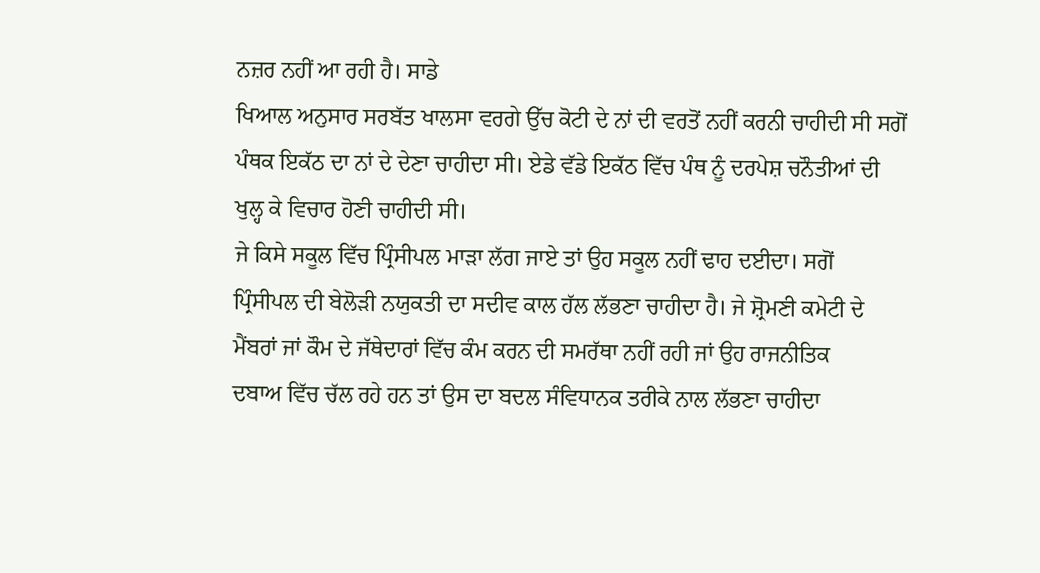ਨਜ਼ਰ ਨਹੀਂ ਆ ਰਹੀ ਹੈ। ਸਾਡੇ
ਖਿਆਲ ਅਨੁਸਾਰ ਸਰਬੱਤ ਖਾਲਸਾ ਵਰਗੇ ਉੱਚ ਕੋਟੀ ਦੇ ਨਾਂ ਦੀ ਵਰਤੋਂ ਨਹੀਂ ਕਰਨੀ ਚਾਹੀਦੀ ਸੀ ਸਗੋਂ
ਪੰਥਕ ਇਕੱਠ ਦਾ ਨਾਂ ਦੇ ਦੇਣਾ ਚਾਹੀਦਾ ਸੀ। ਏਡੇ ਵੱਡੇ ਇਕੱਠ ਵਿੱਚ ਪੰਥ ਨੂੰ ਦਰਪੇਸ਼ ਚਨੌਤੀਆਂ ਦੀ
ਖੁਲ੍ਹ ਕੇ ਵਿਚਾਰ ਹੋਣੀ ਚਾਹੀਦੀ ਸੀ।
ਜੇ ਕਿਸੇ ਸਕੂਲ ਵਿੱਚ ਪ੍ਰਿੰਸੀਪਲ ਮਾੜਾ ਲੱਗ ਜਾਏ ਤਾਂ ਉਹ ਸਕੂਲ ਨਹੀਂ ਢਾਹ ਦਈਦਾ। ਸਗੋਂ
ਪ੍ਰਿੰਸੀਪਲ ਦੀ ਬੇਲੋੜੀ ਨਯੁਕਤੀ ਦਾ ਸਦੀਵ ਕਾਲ ਹੱਲ ਲੱਭਣਾ ਚਾਹੀਦਾ ਹੈ। ਜੇ ਸ਼੍ਰੋਮਣੀ ਕਮੇਟੀ ਦੇ
ਮੈਂਬਰਾਂ ਜਾਂ ਕੌਮ ਦੇ ਜੱਥੇਦਾਰਾਂ ਵਿੱਚ ਕੰਮ ਕਰਨ ਦੀ ਸਮਰੱਥਾ ਨਹੀਂ ਰਹੀ ਜਾਂ ਉਹ ਰਾਜਨੀਤਿਕ
ਦਬਾਅ ਵਿੱਚ ਚੱਲ ਰਹੇ ਹਨ ਤਾਂ ਉਸ ਦਾ ਬਦਲ ਸੰਵਿਧਾਨਕ ਤਰੀਕੇ ਨਾਲ ਲੱਭਣਾ ਚਾਹੀਦਾ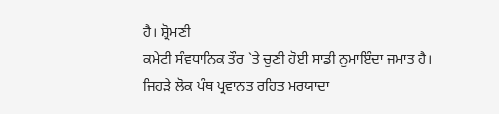ਹੈ। ਸ਼੍ਰੋਮਣੀ
ਕਮੇਟੀ ਸੰਵਧਾਨਿਕ ਤੌਰ `ਤੇ ਚੁਣੀ ਹੋਈ ਸਾਡੀ ਨੁਮਾਇੰਦਾ ਜਮਾਤ ਹੈ।
ਜਿਹੜੇ ਲੋਕ ਪੰਥ ਪ੍ਰਵਾਨਤ ਰਹਿਤ ਮਰਯਾਦਾ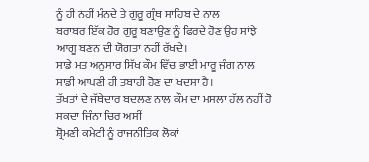ਨੂੰ ਹੀ ਨਹੀਂ ਮੰਨਦੇ ਤੇ ਗੁਰੂ ਗ੍ਰੰਥ ਸਾਹਿਬ ਦੇ ਨਾਲ
ਬਰਾਬਰ ਇੱਕ ਹੋਰ ਗੁਰੂ ਬਣਾਉਣ ਨੂੰ ਫਿਰਦੇ ਹੋਣ ਉਹ ਸਾਂਝੇ ਆਗੂ ਬਣਨ ਦੀ ਯੋਗਤਾ ਨਹੀਂ ਰੱਖਦੇ।
ਸਾਡੇ ਮਤ ਅਨੁਸਾਰ ਸਿੱਖ ਕੌਮ ਵਿੱਚ ਭਾਈ ਮਾਰੂ ਜੰਗ ਨਾਲ ਸਾਡੀ ਆਪਣੀ ਹੀ ਤਬਾਹੀ ਹੋਣ ਦਾ ਖਦਸਾ ਹੈ।
ਤੱਖਤਾਂ ਦੇ ਜੱਥੇਦਾਰ ਬਦਲਣ ਨਾਲ ਕੌਮ ਦਾ ਮਸਲਾ ਹੱਲ ਨਹੀਂ ਹੋ ਸਕਦਾ ਜਿੰਨਾ ਚਿਰ ਅਸੀਂ
ਸ਼੍ਰੋਮਣੀ ਕਮੇਟੀ ਨੂੰ ਰਾਜਨੀਤਿਕ ਲੋਕਾਂ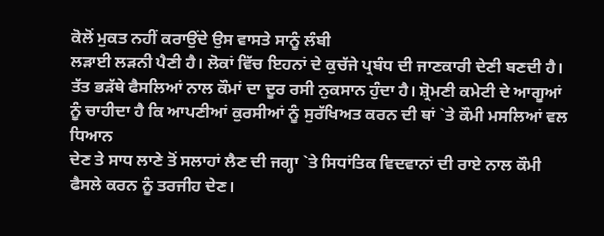ਕੋਲੋਂ ਮੁਕਤ ਨਹੀਂ ਕਰਾਉਂਦੇ ਉਸ ਵਾਸਤੇ ਸਾਨੂੰ ਲੰਬੀ
ਲੜਾਈ ਲੜਨੀ ਪੈਣੀ ਹੈ। ਲੋਕਾਂ ਵਿੱਚ ਇਹਨਾਂ ਦੇ ਕੁਚੱਜੇ ਪ੍ਰਬੰਧ ਦੀ ਜਾਣਕਾਰੀ ਦੇਣੀ ਬਣਦੀ ਹੈ।
ਤੱਤ ਭੜੱਥੇ ਫੈਸਲਿਆਂ ਨਾਲ ਕੌਮਾਂ ਦਾ ਦੂਰ ਰਸੀ ਨੁਕਸਾਨ ਹੁੰਦਾ ਹੈ। ਸ਼੍ਰੋਮਣੀ ਕਮੇਟੀ ਦੇ ਆਗੂਆਂ
ਨੂੰ ਚਾਹੀਦਾ ਹੈ ਕਿ ਆਪਣੀਆਂ ਕੁਰਸੀਆਂ ਨੂੰ ਸੁਰੱਖਿਅਤ ਕਰਨ ਦੀ ਥਾਂ `ਤੇ ਕੌਮੀ ਮਸਲਿਆਂ ਵਲ ਧਿਆਨ
ਦੇਣ ਤੇ ਸਾਧ ਲਾਣੇ ਤੋਂ ਸਲਾਹਾਂ ਲੈਣ ਦੀ ਜਗ੍ਹਾ `ਤੇ ਸਿਧਾਂਤਿਕ ਵਿਦਵਾਨਾਂ ਦੀ ਰਾਏ ਨਾਲ ਕੌਮੀ
ਫੈਸਲੇ ਕਰਨ ਨੂੰ ਤਰਜੀਹ ਦੇਣ।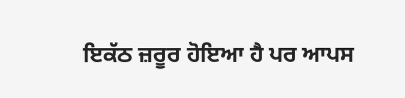ਇਕੱਠ ਜ਼ਰੂਰ ਹੋਇਆ ਹੈ ਪਰ ਆਪਸ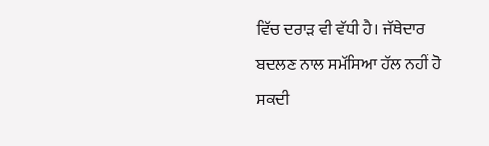ਵਿੱਚ ਦਰਾੜ ਵੀ ਵੱਧੀ ਹੈ। ਜੱਥੇਦਾਰ
ਬਦਲਣ ਨਾਲ ਸਮੱਸਿਆ ਹੱਲ ਨਹੀਂ ਹੋ ਸਕਦੀ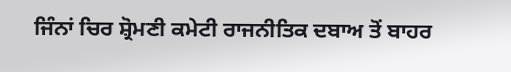ਜਿੰਨਾਂ ਚਿਰ ਸ਼੍ਰੋਮਣੀ ਕਮੇਟੀ ਰਾਜਨੀਤਿਕ ਦਬਾਅ ਤੋਂ ਬਾਹਰ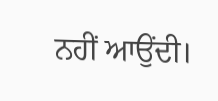ਨਹੀਂ ਆਉਂਦੀ।